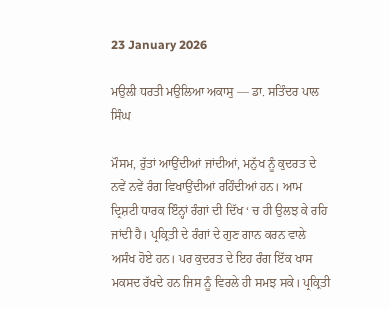23 January 2026

ਮਉਲੀ ਧਰਤੀ ਮਉਲਿਆ ਅਕਾਸੁ — ਡਾ. ਸਤਿੰਦਰ ਪਾਲ ਸਿੰਘ

ਮੌਸਮ, ਰੁੱਤਾਂ ਆਉਂਦੀਆਂ ਜਾਂਦੀਆਂ, ਮਨੁੱਖ ਨੂੰ ਕੁਦਰਤ ਦੇ ਨਵੇਂ ਨਵੇਂ ਰੰਗ ਵਿਖਾਉਂਦੀਆਂ ਰਹਿੰਦੀਆਂ ਹਨ। ਆਮ ਦ੍ਰਿਸ਼ਟੀ ਧਾਰਕ ਇੰਨ੍ਹਾਂ ਰੰਗਾਂ ਦੀ ਦਿੱਖ ‘ ਚ ਹੀ ਉਲਝ ਕੇ ਰਹਿ ਜਾਂਦੀ ਹੈ। ਪ੍ਰਕ੍ਰਿਤੀ ਦੇ ਰੰਗਾਂ ਦੇ ਗੁਣ ਗਾਨ ਕਰਨ ਵਾਲੇ ਅਸੰਖ ਹੋਏ ਹਨ। ਪਰ ਕੁਦਰਤ ਦੇ ਇਹ ਰੰਗ ਇੱਕ ਖਾਸ ਮਕਸਦ ਰੱਖਦੇ ਹਨ ਜਿਸ ਨੂੰ ਵਿਰਲੇ ਹੀ ਸਮਝ ਸਕੇ। ਪ੍ਰਕ੍ਰਿਤੀ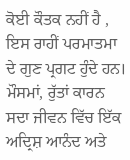ਕੋਈ ਕੌਤਕ ਨਹੀਂ ਹੈ , ਇਸ ਰਾਹੀਂ ਪਰਮਾਤਮਾ ਦੇ ਗੁਣ ਪ੍ਰਗਟ ਹੁੰਦੇ ਹਨ। ਮੌਸਮਾਂ, ਰੁੱਤਾਂ ਕਾਰਨ ਸਦਾ ਜੀਵਨ ਵਿੱਚ ਇੱਕ ਅਦ੍ਰਿਸ਼ ਆਨੰਦ ਅਤੇ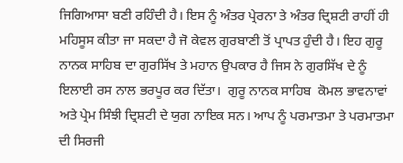ਜਿਗਿਆਸਾ ਬਣੀ ਰਹਿੰਦੀ ਹੈ। ਇਸ ਨੂੰ ਅੰਤਰ ਪ੍ਰੇਰਨਾ ਤੇ ਅੰਤਰ ਦ੍ਰਿਸ਼ਟੀ ਰਾਹੀਂ ਹੀ ਮਹਿਸੂਸ ਕੀਤਾ ਜਾ ਸਕਦਾ ਹੈ ਜੋ ਕੇਵਲ ਗੁਰਬਾਣੀ ਤੋਂ ਪ੍ਰਾਪਤ ਹੁੰਦੀ ਹੈ। ਇਹ ਗੁਰੂ ਨਾਨਕ ਸਾਹਿਬ ਦਾ ਗੁਰਸਿੱਖ ਤੇ ਮਹਾਨ ਉਪਕਾਰ ਹੈ ਜਿਸ ਨੇ ਗੁਰਸਿੱਖ ਦੇ ਨੂੰ ਇਲਾਈ ਰਸ ਨਾਲ ਭਰਪੂਰ ਕਰ ਦਿੱਤਾ।  ਗੁਰੂ ਨਾਨਕ ਸਾਹਿਬ  ਕੋਮਲ ਭਾਵਨਾਵਾਂ ਅਤੇ ਪ੍ਰੇਮ ਸਿੰਝੀ ਦ੍ਰਿਸ਼ਟੀ ਦੇ ਯੁਗ ਨਾਇਕ ਸਨ। ਆਪ ਨੂੰ ਪਰਮਾਤਮਾ ਤੇ ਪਰਮਾਤਮਾ ਦੀ ਸਿਰਜੀ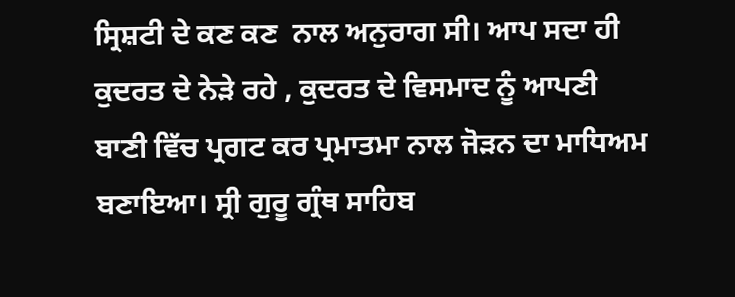ਸ੍ਰਿਸ਼ਟੀ ਦੇ ਕਣ ਕਣ  ਨਾਲ ਅਨੁਰਾਗ ਸੀ। ਆਪ ਸਦਾ ਹੀ ਕੁਦਰਤ ਦੇ ਨੇੜੇ ਰਹੇ , ਕੁਦਰਤ ਦੇ ਵਿਸਮਾਦ ਨੂੰ ਆਪਣੀ ਬਾਣੀ ਵਿੱਚ ਪ੍ਰਗਟ ਕਰ ਪ੍ਰਮਾਤਮਾ ਨਾਲ ਜੋੜਨ ਦਾ ਮਾਧਿਅਮ ਬਣਾਇਆ। ਸ੍ਰੀ ਗੁਰੂ ਗ੍ਰੰਥ ਸਾਹਿਬ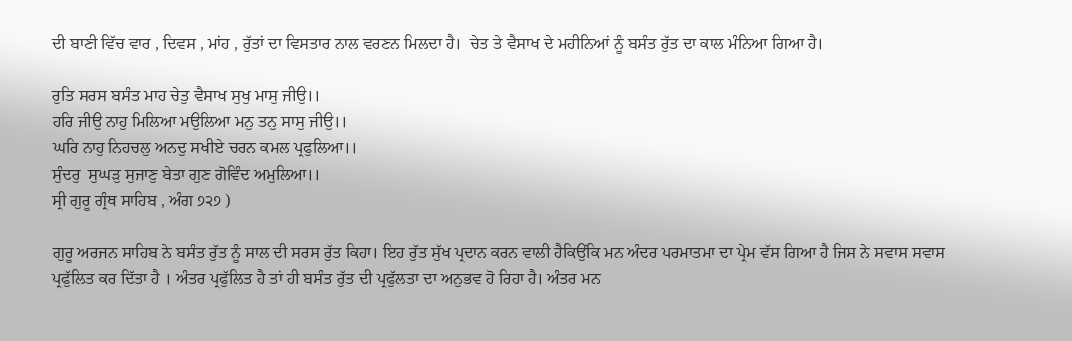ਦੀ ਬਾਣੀ ਵਿੱਚ ਵਾਰ , ਦਿਵਸ , ਮਾਂਹ , ਰੁੱਤਾਂ ਦਾ ਵਿਸਤਾਰ ਨਾਲ ਵਰਣਨ ਮਿਲਦਾ ਹੈ।  ਚੇਤ ਤੇ ਵੈਸਾਖ ਦੇ ਮਹੀਨਿਆਂ ਨੂੰ ਬਸੰਤ ਰੁੱਤ ਦਾ ਕਾਲ ਮੰਨਿਆ ਗਿਆ ਹੈ।

ਰੁਤਿ ਸਰਸ ਬਸੰਤ ਮਾਹ ਚੇਤੁ ਵੈਸਾਖ ਸੁਖੁ ਮਾਸੁ ਜੀਉ।।
ਹਰਿ ਜੀਉ ਨਾਹੁ ਮਿਲਿਆ ਮਉਲਿਆ ਮਨੁ ਤਨੁ ਸਾਸੁ ਜੀਉ।।
ਘਰਿ ਨਾਹੁ ਨਿਹਚਲੁ ਅਨਦੁ ਸਖੀਏ ਚਰਨ ਕਮਲ ਪ੍ਰਫੁਲਿਆ।।
ਸੁੰਦਰੁ  ਸੁਘੜੁ ਸੁਜਾਣੁ ਬੇਤਾ ਗੁਣ ਗੋਵਿੰਦ ਅਮੁਲਿਆ।।
ਸ੍ਰੀ ਗੁਰੂ ਗ੍ਰੰਥ ਸਾਹਿਬ , ਅੰਗ ੭੨੭ )

ਗੁਰੂ ਅਰਜਨ ਸਾਹਿਬ ਨੇ ਬਸੰਤ ਰੁੱਤ ਨੂੰ ਸਾਲ ਦੀ ਸਰਸ ਰੁੱਤ ਕਿਹਾ। ਇਹ ਰੁੱਤ ਸੁੱਖ ਪ੍ਰਦਾਨ ਕਰਨ ਵਾਲੀ ਹੈਕਿਉਂਕਿ ਮਨ ਅੰਦਰ ਪਰਮਾਤਮਾ ਦਾ ਪ੍ਰੇਮ ਵੱਸ ਗਿਆ ਹੈ ਜਿਸ ਨੇ ਸਵਾਸ ਸਵਾਸ ਪ੍ਰਫੁੱਲਿਤ ਕਰ ਦਿੱਤਾ ਹੈ । ਅੰਤਰ ਪ੍ਰਫੁੱਲਿਤ ਹੈ ਤਾਂ ਹੀ ਬਸੰਤ ਰੁੱਤ ਦੀ ਪ੍ਰਫੁੱਲਤਾ ਦਾ ਅਨੁਭਵ ਹੋ ਰਿਹਾ ਹੈ। ਅੰਤਰ ਮਨ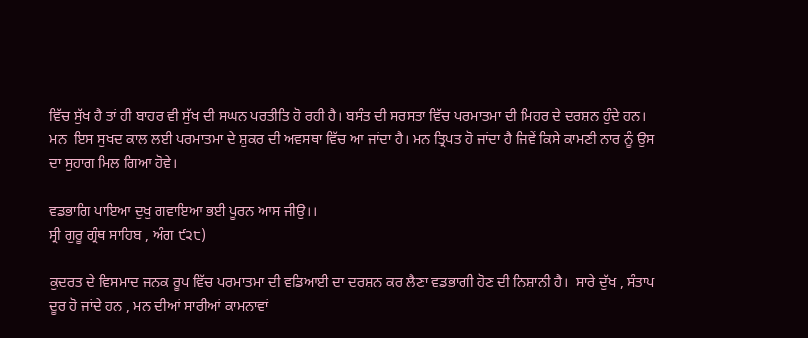ਵਿੱਚ ਸੁੱਖ ਹੈ ਤਾਂ ਹੀ ਬਾਹਰ ਵੀ ਸੁੱਖ ਦੀ ਸਘਨ ਪਰਤੀਤਿ ਹੋ ਰਹੀ ਹੈ। ਬਸੰਤ ਦੀ ਸਰਸਤਾ ਵਿੱਚ ਪਰਮਾਤਮਾ ਦੀ ਮਿਹਰ ਦੇ ਦਰਸ਼ਨ ਹੁੰਦੇ ਹਨ। ਮਨ  ਇਸ ਸੁਖਦ ਕਾਲ ਲਈ ਪਰਮਾਤਮਾ ਦੇ ਸ਼ੁਕਰ ਦੀ ਅਵਸਥਾ ਵਿੱਚ ਆ ਜਾਂਦਾ ਹੈ। ਮਨ ਤ੍ਰਿਪਤ ਹੋ ਜਾਂਦਾ ਹੈ ਜਿਵੇਂ ਕਿਸੇ ਕਾਮਣੀ ਨਾਰ ਨੂੰ ਉਸ ਦਾ ਸੁਹਾਗ ਮਿਲ ਗਿਆ ਹੋਵੇ।

ਵਡਭਾਗਿ ਪਾਇਆ ਦੁਖੁ ਗਵਾਇਆ ਭਈ ਪੂਰਨ ਆਸ ਜੀਉ।।
ਸ੍ਰੀ ਗੁਰੂ ਗ੍ਰੰਥ ਸਾਹਿਬ , ਅੰਗ ੯੨੮)

ਕੁਦਰਤ ਦੇ ਵਿਸਮਾਦ ਜਨਕ ਰੂਪ ਵਿੱਚ ਪਰਮਾਤਮਾ ਦੀ ਵਡਿਆਈ ਦਾ ਦਰਸ਼ਨ ਕਰ ਲੈਣਾ ਵਡਭਾਗੀ ਹੋਣ ਦੀ ਨਿਸ਼ਾਨੀ ਹੈ।  ਸਾਰੇ ਦੁੱਖ , ਸੰਤਾਪ ਦੂਰ ਹੋ ਜਾਂਦੇ ਹਨ , ਮਨ ਦੀਆਂ ਸਾਰੀਆਂ ਕਾਮਨਾਵਾਂ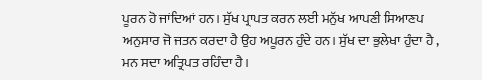ਪੂਰਨ ਹੋ ਜਾਂਦਿਆਂ ਹਨ। ਸੁੱਖ ਪ੍ਰਾਪਤ ਕਰਨ ਲਈ ਮਨੁੱਖ ਆਪਣੀ ਸਿਆਣਪ ਅਨੁਸਾਰ ਜੋ ਜਤਨ ਕਰਦਾ ਹੈ ਉਹ ਅਪੂਰਨ ਹੁੰਦੇ ਹਨ। ਸੁੱਖ ਦਾ ਭੁਲੇਖਾ ਹੁੰਦਾ ਹੈ , ਮਨ ਸਦਾ ਅਤ੍ਰਿਪਤ ਰਹਿੰਦਾ ਹੈ।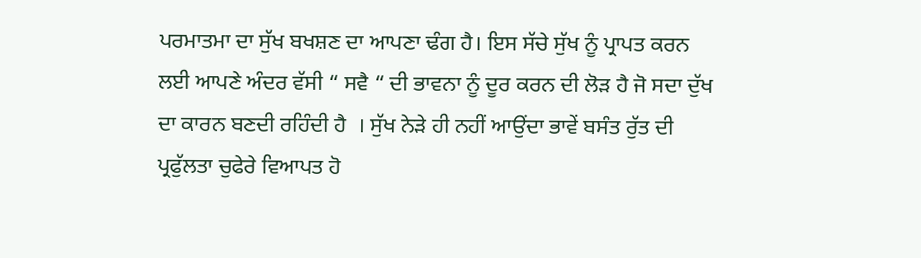ਪਰਮਾਤਮਾ ਦਾ ਸੁੱਖ ਬਖਸ਼ਣ ਦਾ ਆਪਣਾ ਢੰਗ ਹੈ। ਇਸ ਸੱਚੇ ਸੁੱਖ ਨੂੰ ਪ੍ਰਾਪਤ ਕਰਨ ਲਈ ਆਪਣੇ ਅੰਦਰ ਵੱਸੀ “ ਸਵੈ “ ਦੀ ਭਾਵਨਾ ਨੂੰ ਦੂਰ ਕਰਨ ਦੀ ਲੋੜ ਹੈ ਜੋ ਸਦਾ ਦੁੱਖ ਦਾ ਕਾਰਨ ਬਣਦੀ ਰਹਿੰਦੀ ਹੈ  । ਸੁੱਖ ਨੇੜੇ ਹੀ ਨਹੀਂ ਆਉਂਦਾ ਭਾਵੇਂ ਬਸੰਤ ਰੁੱਤ ਦੀ ਪ੍ਰਫੁੱਲਤਾ ਚੁਫੇਰੇ ਵਿਆਪਤ ਹੋ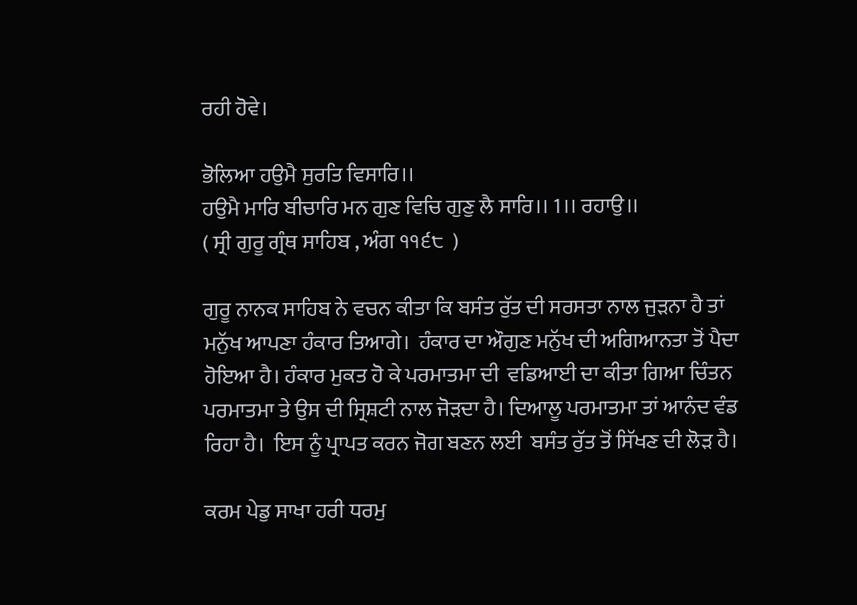ਰਹੀ ਹੋਵੇ।

ਭੋਲਿਆ ਹਉਮੈ ਸੁਰਤਿ ਵਿਸਾਰਿ।।
ਹਉਮੈ ਮਾਰਿ ਬੀਚਾਰਿ ਮਨ ਗੁਣ ਵਿਚਿ ਗੁਣੁ ਲੈ ਸਾਰਿ।। 1।। ਰਹਾਉ।।
( ਸ੍ਰੀ ਗੁਰੂ ਗ੍ਰੰਥ ਸਾਹਿਬ , ਅੰਗ ੧੧੬੮  )

ਗੁਰੂ ਨਾਨਕ ਸਾਹਿਬ ਨੇ ਵਚਨ ਕੀਤਾ ਕਿ ਬਸੰਤ ਰੁੱਤ ਦੀ ਸਰਸਤਾ ਨਾਲ ਜੁੜਨਾ ਹੈ ਤਾਂ  ਮਨੁੱਖ ਆਪਣਾ ਹੰਕਾਰ ਤਿਆਗੇ।  ਹੰਕਾਰ ਦਾ ਔਗੁਣ ਮਨੁੱਖ ਦੀ ਅਗਿਆਨਤਾ ਤੋਂ ਪੈਦਾ ਹੋਇਆ ਹੈ। ਹੰਕਾਰ ਮੁਕਤ ਹੋ ਕੇ ਪਰਮਾਤਮਾ ਦੀ  ਵਡਿਆਈ ਦਾ ਕੀਤਾ ਗਿਆ ਚਿੰਤਨ ਪਰਮਾਤਮਾ ਤੇ ਉਸ ਦੀ ਸ੍ਰਿਸ਼ਟੀ ਨਾਲ ਜੋੜਦਾ ਹੈ। ਦਿਆਲੂ ਪਰਮਾਤਮਾ ਤਾਂ ਆਨੰਦ ਵੰਡ ਰਿਹਾ ਹੈ।  ਇਸ ਨੂੰ ਪ੍ਰਾਪਤ ਕਰਨ ਜੋਗ ਬਣਨ ਲਈ  ਬਸੰਤ ਰੁੱਤ ਤੋਂ ਸਿੱਖਣ ਦੀ ਲੋੜ ਹੈ।

ਕਰਮ ਪੇਡੁ ਸਾਖਾ ਹਰੀ ਧਰਮੁ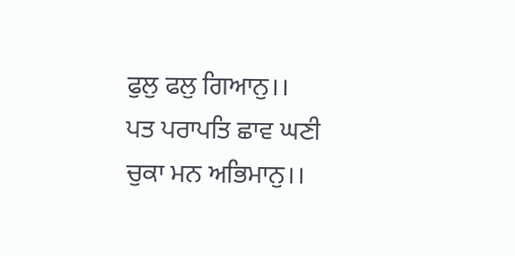ਫੁਲੁ ਫਲੁ ਗਿਆਨੁ।।
ਪਤ ਪਰਾਪਤਿ ਛਾਵ ਘਣੀ ਚੁਕਾ ਮਨ ਅਭਿਮਾਨੁ।।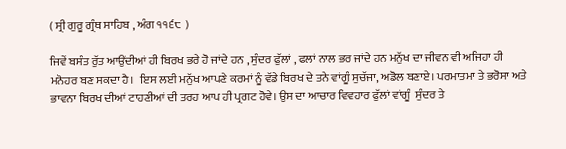( ਸ੍ਰੀ ਗੁਰੂ ਗ੍ਰੰਥ ਸਾਹਿਬ , ਅੰਗ ੧੧੬੮  )

ਜਿਵੇਂ ਬਸੰਤ ਰੁੱਤ ਆਉਂਦੀਆਂ ਹੀ ਬਿਰਖ ਭਰੇ ਹੋ ਜਾਂਦੇ ਹਨ , ਸੁੰਦਰ ਫੁੱਲਾਂ , ਫਲਾਂ ਨਾਲ ਭਰ ਜਾਂਦੇ ਹਨ ਮਨੁੱਖ ਦਾ ਜੀਵਨ ਵੀ ਅਜਿਹਾ ਹੀ ਮਨੋਹਰ ਬਣ ਸਕਦਾ ਹੈ।  ਇਸ ਲਈ ਮਨੁੱਖ ਆਪਣੇ ਕਰਮਾਂ ਨੂੰ ਵੱਡੇ ਬਿਰਖ ਦੇ ਤਨੇ ਵਾਂਗੂੰ ਸੁਚੱਜਾ, ਅਡੋਲ ਬਣਾਏ। ਪਰਮਾਤਮਾ ਤੇ ਭਰੋਸਾ ਅਤੇ ਭਾਵਨਾ ਬਿਰਖ ਦੀਆਂ ਟਾਹਣੀਆਂ ਦੀ ਤਰਹ ਆਪ ਹੀ ਪ੍ਰਗਟ ਹੋਵੇ। ਉਸ ਦਾ ਆਚਾਰ ਵਿਵਹਾਰ ਫੁੱਲਾਂ ਵਾਂਗੂੰ  ਸੁੰਦਰ ਤੇ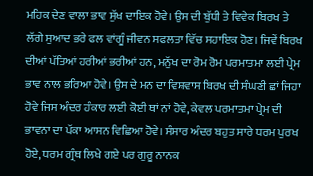ਮਹਿਕ ਦੇਣ ਵਾਲਾ ਭਾਵ ਸੁੱਖ ਦਾਇਕ ਹੋਵੇ। ਉਸ ਦੀ ਬੁੱਧੀ ਤੇ ਵਿਵੇਕ ਬਿਰਖ ਤੇ ਲੱਗੇ ਸੁਆਦ ਭਰੇ ਫਲ ਵਾਂਗੂੰ ਜੀਵਨ ਸਫਲਤਾ ਵਿੱਚ ਸਹਾਇਕ ਹੋਣ। ਜਿਵੇਂ ਬਿਰਖ ਦੀਆਂ ਪੱਤਿਆਂ ਹਰੀਆਂ ਭਰੀਆਂ ਹਨ, ਮਨੁੱਖ ਦਾ ਰੋਮ ਰੋਮ ਪਰਮਾਤਮਾ ਲਈ ਪ੍ਰੇਮ ਭਾਵ ਨਾਲ ਭਰਿਆ ਹੋਵੇ। ਉਸ ਦੇ ਮਨ ਦਾ ਵਿਸ਼ਵਾਸ ਬਿਰਖ ਦੀ ਸੰਘਣੀ ਛਾਂ ਜਿਹਾ ਹੋਵੇ ਜਿਸ ਅੰਦਰ ਹੰਕਾਰ ਲਈ ਕੋਈ ਥਾਂ ਨਾਂ ਹੋਵੇ, ਕੇਵਲ ਪਰਮਾਤਮਾ ਪ੍ਰੇਮ ਦੀ ਭਾਵਨਾ ਦਾ ਪੱਕਾ ਆਸਨ ਵਿਛਿਆ ਹੋਵੇ। ਸੰਸਾਰ ਅੰਦਰ ਬਹੁਤ ਸਾਰੇ ਧਰਮ ਪੁਰਖ ਹੋਏ, ਧਰਮ ਗ੍ਰੰਥ ਲਿਖੇ ਗਏ ਪਰ ਗੁਰੂ ਨਾਨਕ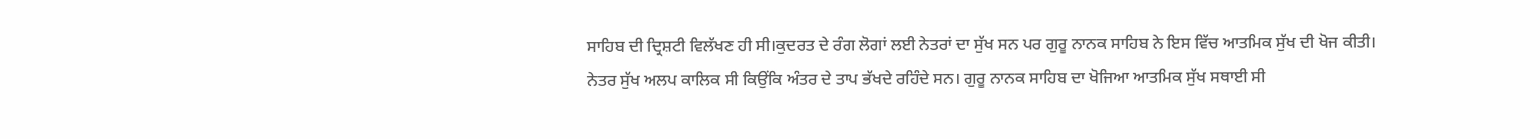ਸਾਹਿਬ ਦੀ ਦ੍ਰਿਸ਼ਟੀ ਵਿਲੱਖਣ ਹੀ ਸੀ।ਕੁਦਰਤ ਦੇ ਰੰਗ ਲੋਗਾਂ ਲਈ ਨੇਤਰਾਂ ਦਾ ਸੁੱਖ ਸਨ ਪਰ ਗੁਰੂ ਨਾਨਕ ਸਾਹਿਬ ਨੇ ਇਸ ਵਿੱਚ ਆਤਮਿਕ ਸੁੱਖ ਦੀ ਖੋਜ ਕੀਤੀ। ਨੇਤਰ ਸੁੱਖ ਅਲਪ ਕਾਲਿਕ ਸੀ ਕਿਉਂਕਿ ਅੰਤਰ ਦੇ ਤਾਪ ਭੱਖਦੇ ਰਹਿੰਦੇ ਸਨ। ਗੁਰੂ ਨਾਨਕ ਸਾਹਿਬ ਦਾ ਖੋਜਿਆ ਆਤਮਿਕ ਸੁੱਖ ਸਥਾਈ ਸੀ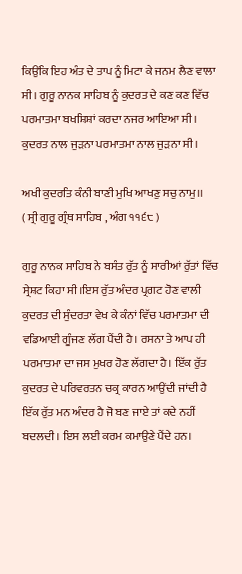ਕਿਉਂਕਿ ਇਹ ਅੰਤ ਦੇ ਤਾਪ ਨੂੰ ਮਿਟਾ ਕੇ ਜਨਮ ਲੈਣ ਵਾਲਾ ਸੀ। ਗੁਰੂ ਨਾਨਕ ਸਾਹਿਬ ਨੂੰ ਕੁਦਰਤ ਦੇ ਕਣ ਕਣ ਵਿੱਚ ਪਰਮਾਤਮਾ ਬਖਸ਼ਿਸ਼ਾਂ ਕਰਦਾ ਨਜਰ ਆਇਆ ਸੀ। ਕੁਦਰਤ ਨਾਲ ਜੁੜਨਾ ਪਰਮਾਤਮਾ ਨਾਲ ਜੁੜਨਾ ਸੀ।

ਅਖੀ ਕੁਦਰਤਿ ਕੰਨੀ ਬਾਣੀ ਮੁਖਿ ਆਖਣੁ ਸਚੁ ਨਾਮੁ।।
( ਸ੍ਰੀ ਗੁਰੂ ਗ੍ਰੰਥ ਸਾਹਿਬ , ਅੰਗ ੧੧੬੮ )

ਗੁਰੂ ਨਾਨਕ ਸਾਹਿਬ ਨੇ ਬਸੰਤ ਰੁੱਤ ਨੂੰ ਸਾਰੀਆਂ ਰੁੱਤਾਂ ਵਿੱਚ ਸ੍ਰੇਸ਼ਟ ਕਿਹਾ ਸੀ।ਇਸ ਰੁੱਤ ਅੰਦਰ ਪ੍ਰਗਟ ਹੋਣ ਵਾਲੀ ਕੁਦਰਤ ਦੀ ਸੁੰਦਰਤਾ ਵੇਖ ਕੇ ਕੰਨਾਂ ਵਿੱਚ ਪਰਮਾਤਮਾ ਦੀ ਵਡਿਆਈ ਗੂੰਜਣ ਲੱਗ ਪੈਂਦੀ ਹੈ। ਰਸਨਾ ਤੇ ਆਪ ਹੀ ਪਰਮਾਤਮਾ ਦਾ ਜਸ ਮੁਖਰ ਹੋਣ ਲੱਗਦਾ ਹੈ। ਇੱਕ ਰੁੱਤ ਕੁਦਰਤ ਦੇ ਪਰਿਵਰਤਨ ਚਕ੍ਰ ਕਾਰਨ ਆਉਂਦੀ ਜਾਂਦੀ ਹੈ ਇੱਕ ਰੁੱਤ ਮਨ ਅੰਦਰ ਹੈ ਜੋ ਬਣ ਜਾਏ ਤਾਂ ਕਦੇ ਨਹੀਂ ਬਦਲਦੀ। ਇਸ ਲਈ ਕਰਮ ਕਮਾਉਣੇ ਪੈਂਦੇ ਹਨ।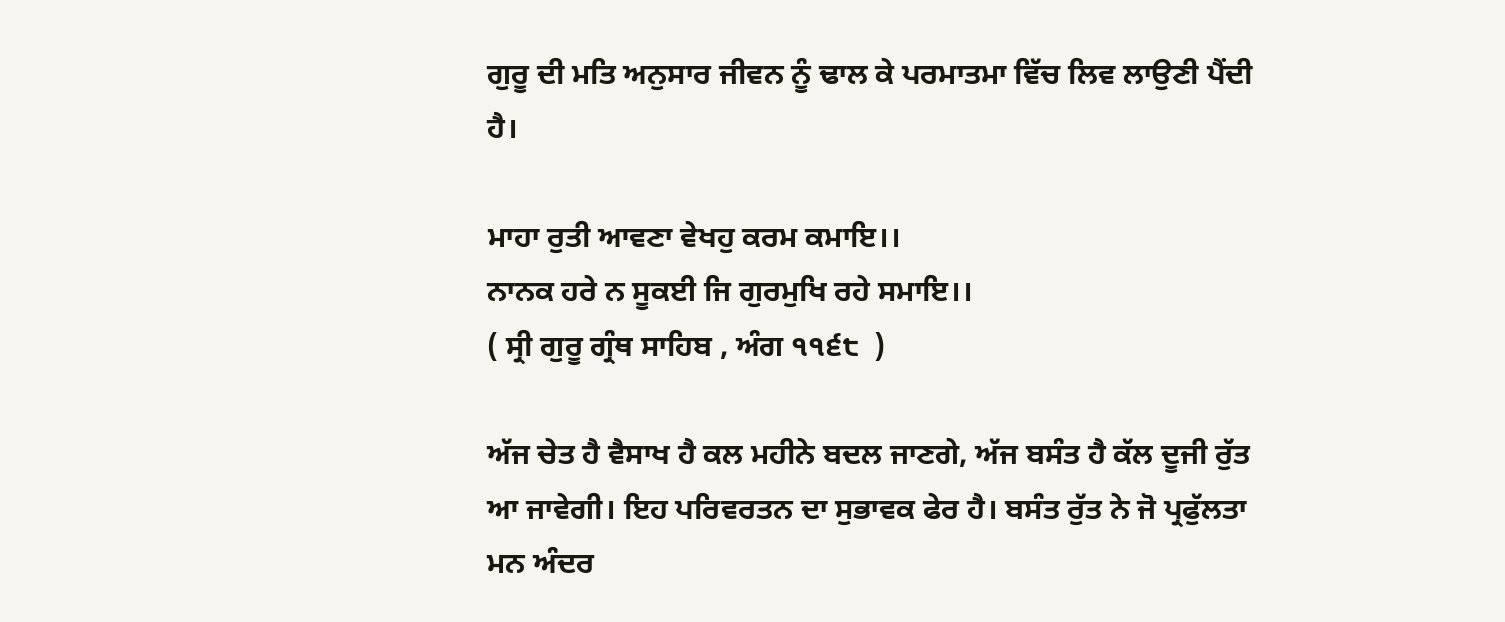ਗੁਰੂ ਦੀ ਮਤਿ ਅਨੁਸਾਰ ਜੀਵਨ ਨੂੰ ਢਾਲ ਕੇ ਪਰਮਾਤਮਾ ਵਿੱਚ ਲਿਵ ਲਾਉਣੀ ਪੈਂਦੀ ਹੈ।

ਮਾਹਾ ਰੁਤੀ ਆਵਣਾ ਵੇਖਹੁ ਕਰਮ ਕਮਾਇ।।
ਨਾਨਕ ਹਰੇ ਨ ਸੂਕਈ ਜਿ ਗੁਰਮੁਖਿ ਰਹੇ ਸਮਾਇ।।
( ਸ੍ਰੀ ਗੁਰੂ ਗ੍ਰੰਥ ਸਾਹਿਬ , ਅੰਗ ੧੧੬੮  )

ਅੱਜ ਚੇਤ ਹੈ ਵੈਸਾਖ ਹੈ ਕਲ ਮਹੀਨੇ ਬਦਲ ਜਾਣਗੇ, ਅੱਜ ਬਸੰਤ ਹੈ ਕੱਲ ਦੂਜੀ ਰੁੱਤ ਆ ਜਾਵੇਗੀ। ਇਹ ਪਰਿਵਰਤਨ ਦਾ ਸੁਭਾਵਕ ਫੇਰ ਹੈ। ਬਸੰਤ ਰੁੱਤ ਨੇ ਜੋ ਪ੍ਰਫੁੱਲਤਾ ਮਨ ਅੰਦਰ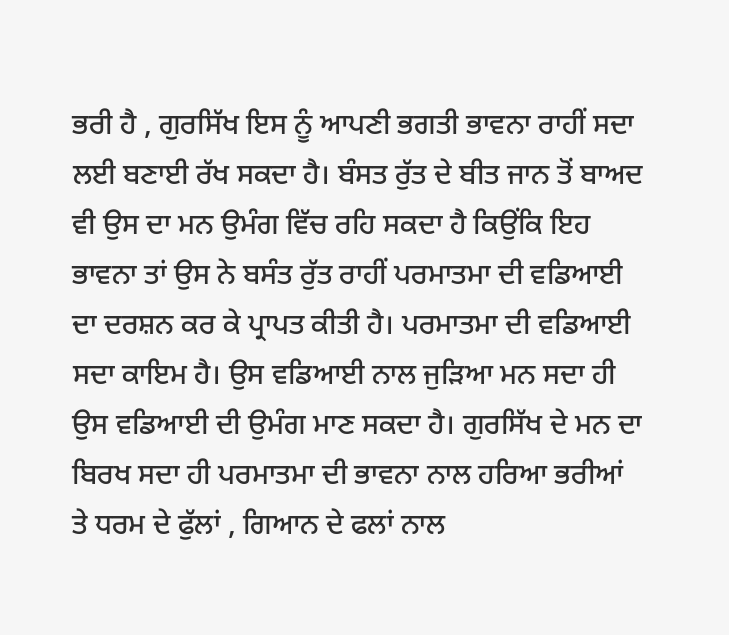ਭਰੀ ਹੈ , ਗੁਰਸਿੱਖ ਇਸ ਨੂੰ ਆਪਣੀ ਭਗਤੀ ਭਾਵਨਾ ਰਾਹੀਂ ਸਦਾ ਲਈ ਬਣਾਈ ਰੱਖ ਸਕਦਾ ਹੈ। ਬੰਸਤ ਰੁੱਤ ਦੇ ਬੀਤ ਜਾਨ ਤੋਂ ਬਾਅਦ ਵੀ ਉਸ ਦਾ ਮਨ ਉਮੰਗ ਵਿੱਚ ਰਹਿ ਸਕਦਾ ਹੈ ਕਿਉਂਕਿ ਇਹ ਭਾਵਨਾ ਤਾਂ ਉਸ ਨੇ ਬਸੰਤ ਰੁੱਤ ਰਾਹੀਂ ਪਰਮਾਤਮਾ ਦੀ ਵਡਿਆਈ ਦਾ ਦਰਸ਼ਨ ਕਰ ਕੇ ਪ੍ਰਾਪਤ ਕੀਤੀ ਹੈ। ਪਰਮਾਤਮਾ ਦੀ ਵਡਿਆਈ ਸਦਾ ਕਾਇਮ ਹੈ। ਉਸ ਵਡਿਆਈ ਨਾਲ ਜੁੜਿਆ ਮਨ ਸਦਾ ਹੀ ਉਸ ਵਡਿਆਈ ਦੀ ਉਮੰਗ ਮਾਣ ਸਕਦਾ ਹੈ। ਗੁਰਸਿੱਖ ਦੇ ਮਨ ਦਾ ਬਿਰਖ ਸਦਾ ਹੀ ਪਰਮਾਤਮਾ ਦੀ ਭਾਵਨਾ ਨਾਲ ਹਰਿਆ ਭਰੀਆਂ ਤੇ ਧਰਮ ਦੇ ਫੁੱਲਾਂ , ਗਿਆਨ ਦੇ ਫਲਾਂ ਨਾਲ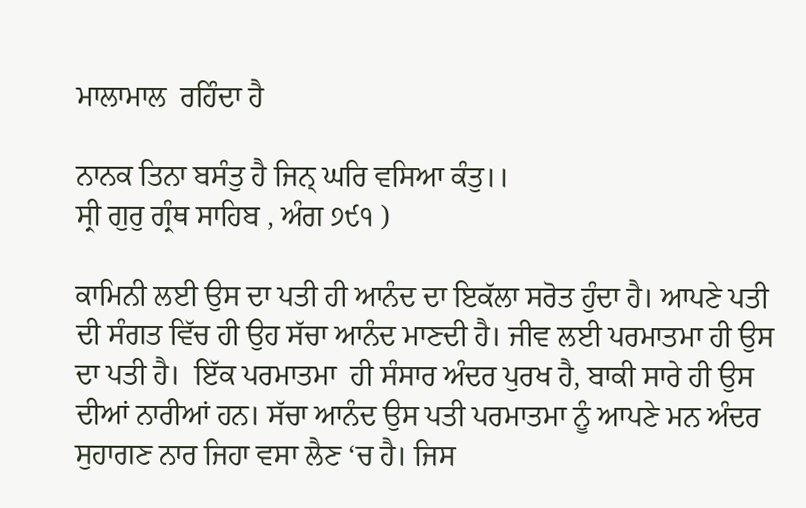ਮਾਲਾਮਾਲ  ਰਹਿੰਦਾ ਹੈ

ਨਾਨਕ ਤਿਨਾ ਬਸੰਤੁ ਹੈ ਜਿਨ੍ ਘਰਿ ਵਸਿਆ ਕੰਤੁ।।
ਸ੍ਰੀ ਗੁਰੁ ਗ੍ਰੰਥ ਸਾਹਿਬ , ਅੰਗ ੭੯੧ )

ਕਾਮਿਨੀ ਲਈ ਉਸ ਦਾ ਪਤੀ ਹੀ ਆਨੰਦ ਦਾ ਇਕੱਲਾ ਸਰੋਤ ਹੁੰਦਾ ਹੈ। ਆਪਣੇ ਪਤੀ ਦੀ ਸੰਗਤ ਵਿੱਚ ਹੀ ਉਹ ਸੱਚਾ ਆਨੰਦ ਮਾਣਦੀ ਹੈ। ਜੀਵ ਲਈ ਪਰਮਾਤਮਾ ਹੀ ਉਸ ਦਾ ਪਤੀ ਹੈ।  ਇੱਕ ਪਰਮਾਤਮਾ  ਹੀ ਸੰਸਾਰ ਅੰਦਰ ਪੁਰਖ ਹੈ, ਬਾਕੀ ਸਾਰੇ ਹੀ ਉਸ ਦੀਆਂ ਨਾਰੀਆਂ ਹਨ। ਸੱਚਾ ਆਨੰਦ ਉਸ ਪਤੀ ਪਰਮਾਤਮਾ ਨੂੰ ਆਪਣੇ ਮਨ ਅੰਦਰ ਸੁਹਾਗਣ ਨਾਰ ਜਿਹਾ ਵਸਾ ਲੈਣ ‘ਚ ਹੈ। ਜਿਸ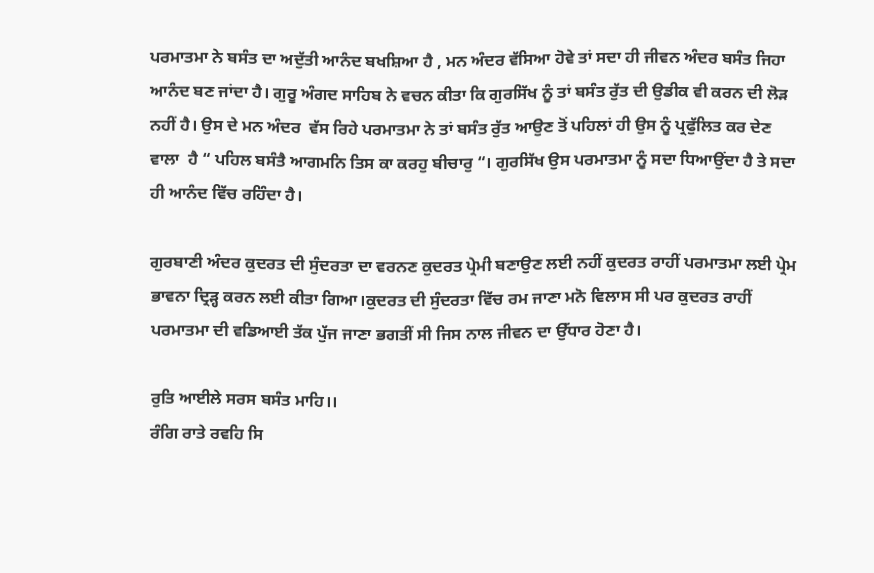ਪਰਮਾਤਮਾ ਨੇ ਬਸੰਤ ਦਾ ਅਦੁੱਤੀ ਆਨੰਦ ਬਖਸ਼ਿਆ ਹੈ , ਮਨ ਅੰਦਰ ਵੱਸਿਆ ਹੋਵੇ ਤਾਂ ਸਦਾ ਹੀ ਜੀਵਨ ਅੰਦਰ ਬਸੰਤ ਜਿਹਾ ਆਨੰਦ ਬਣ ਜਾਂਦਾ ਹੈ। ਗੁਰੂ ਅੰਗਦ ਸਾਹਿਬ ਨੇ ਵਚਨ ਕੀਤਾ ਕਿ ਗੁਰਸਿੱਖ ਨੂੰ ਤਾਂ ਬਸੰਤ ਰੁੱਤ ਦੀ ਉਡੀਕ ਵੀ ਕਰਨ ਦੀ ਲੋੜ ਨਹੀਂ ਹੈ। ਉਸ ਦੇ ਮਨ ਅੰਦਰ  ਵੱਸ ਰਿਹੇ ਪਰਮਾਤਮਾ ਨੇ ਤਾਂ ਬਸੰਤ ਰੁੱਤ ਆਉਣ ਤੋਂ ਪਹਿਲਾਂ ਹੀ ਉਸ ਨੂੰ ਪ੍ਰਫੁੱਲਿਤ ਕਰ ਦੇਣ ਵਾਲਾ  ਹੈ “ ਪਹਿਲ ਬਸੰਤੈ ਆਗਮਨਿ ਤਿਸ ਕਾ ਕਰਹੁ ਬੀਚਾਰੁ “। ਗੁਰਸਿੱਖ ਉਸ ਪਰਮਾਤਮਾ ਨੂੰ ਸਦਾ ਧਿਆਉਂਦਾ ਹੈ ਤੇ ਸਦਾ ਹੀ ਆਨੰਦ ਵਿੱਚ ਰਹਿੰਦਾ ਹੈ।

ਗੁਰਬਾਣੀ ਅੰਦਰ ਕੁਦਰਤ ਦੀ ਸੁੰਦਰਤਾ ਦਾ ਵਰਨਣ ਕੁਦਰਤ ਪ੍ਰੇਮੀ ਬਣਾਉਣ ਲਈ ਨਹੀਂ ਕੁਦਰਤ ਰਾਹੀਂ ਪਰਮਾਤਮਾ ਲਈ ਪ੍ਰੇਮ ਭਾਵਨਾ ਦ੍ਰਿੜ੍ਹ ਕਰਨ ਲਈ ਕੀਤਾ ਗਿਆ।ਕੁਦਰਤ ਦੀ ਸੁੰਦਰਤਾ ਵਿੱਚ ਰਮ ਜਾਣਾ ਮਨੋ ਵਿਲਾਸ ਸੀ ਪਰ ਕੁਦਰਤ ਰਾਹੀਂ ਪਰਮਾਤਮਾ ਦੀ ਵਡਿਆਈ ਤੱਕ ਪੁੱਜ ਜਾਣਾ ਭਗਤੀਂ ਸੀ ਜਿਸ ਨਾਲ ਜੀਵਨ ਦਾ ਉੱਧਾਰ ਹੋਣਾ ਹੈ।

ਰੁਤਿ ਆਈਲੇ ਸਰਸ ਬਸੰਤ ਮਾਹਿ।।
ਰੰਗਿ ਰਾਤੇ ਰਵਹਿ ਸਿ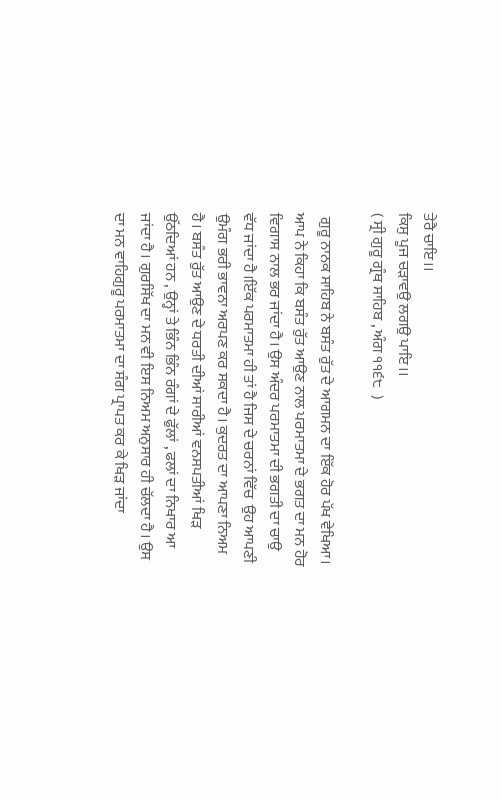ਤੇਰੈ ਚਾਇ।।
ਕਿਸੁ ਪੂਜ ਚੜਾਵਉ ਲਗਉ ਪਾਇ।।
( ਸ੍ਰੀ ਗੁਰੂ ਗ੍ਰੰਥ ਸਾਹਿਬ , ਅੰਗ ੧੧੬੮  )

 ਗੁਰੂ ਨਾਨਕ ਸਾਹਿਬ ਨੇ ਬਸੰਤ ਰੁੱਤ ਦੇ ਆਗਮਨ ਦਾ ਇੱਕ ਹੋਰ ਪੱਖ ਵੇਖਿਆ।  ਆਪ ਨੇ ਕਿਹਾ ਕਿ ਬਸੰਤ ਰੁੱਤ ਆਉਣ ਨਾਲ ਪਰਮਾਤਮਾ ਦੇ ਭਗਤ ਦਾ ਮਨ ਹੋਰ ਵਿਗਾਸ ਨਾਲ ਭਰ ਜਾਂਦਾ ਹੈ। ਉਸ ਅੰਦਰ ਪਰਮਾਤਮਾ ਦੀ ਭਗਤੀ ਦਾ ਚਾਉ ਵੱਧ ਜਾਂਦਾ ਹੈ।ਇੱਕ ਪਰਮਾਤਮਾ ਹੀ ਤਾਂ ਹੈ ਜਿਸ ਦੇ ਚਰਨਾਂ ਵਿੱਚ  ਉਹ ਆਪਣੀ ਉਮੰਗ ਭਰੀ ਭਾਵਨਾ ਅਰਪਣ ਕਰ ਸਕਦਾ ਹੈ। ਕੁਦਰਤ ਦਾ ਆਪਣਾ ਨਿਅਮ ਹੈ। ਬਸੰਤ ਰੁੱਤ ਆਉਣ ਦੇ ਧਰਤੀ ਦੀਆਂ ਸਾਰੀਆਂ ਵਨਸਪਤੀਆਂ ਖਿੜ ਉੱਠਦਿਆਂ ਹਨ , ਉਨ੍ਹਾਂ ਤੇ ਭਿੰਨ ਭਿੰਨ ਰੰਗਾਂ ਦੇ ਫੁੱਲਾਂ , ਫਲਾਂ ਦਾ ਨਿਖਾਰ ਆ ਜਾਂਦਾ ਹੈ। ਗੁਰਸਿੱਖ ਦਾ ਮਨ ਵੀ ਇਸ ਨਿਅਮ ਅਨੁਸਾਰ ਹੀ ਚੱਲਦਾ ਹੈ। ਉਸ ਦਾ ਮਨ ਵਾਹਿਗੁਰੂ ਪਰਮਾਤਮਾ ਦਾ ਸੰਗ ਪ੍ਰਾਪਤ ਕਰ ਕੇ ਖਿੜ ਜਾਂਦਾ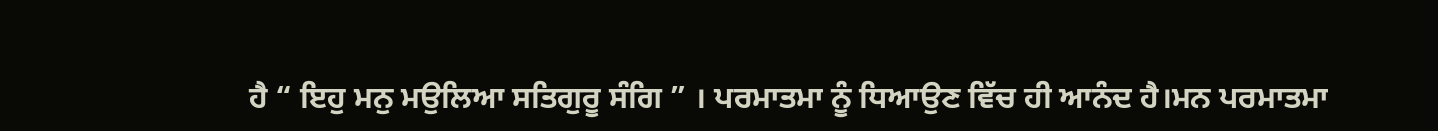ਹੈ “ ਇਹੁ ਮਨੁ ਮਉਲਿਆ ਸਤਿਗੁਰੂ ਸੰਗਿ ” । ਪਰਮਾਤਮਾ ਨੂੰ ਧਿਆਉਣ ਵਿੱਚ ਹੀ ਆਨੰਦ ਹੈ।ਮਨ ਪਰਮਾਤਮਾ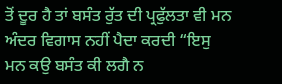ਤੋਂ ਦੂਰ ਹੈ ਤਾਂ ਬਸੰਤ ਰੁੱਤ ਦੀ ਪ੍ਰਫੁੱਲਤਾ ਵੀ ਮਨ ਅੰਦਰ ਵਿਗਾਸ ਨਹੀਂ ਪੈਦਾ ਕਰਦੀ “ਇਸੁ ਮਨ ਕਉ ਬਸੰਤ ਕੀ ਲਗੈ ਨ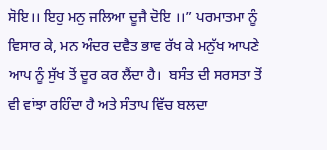ਸੋਇ।। ਇਹੁ ਮਨੁ ਜਲਿਆ ਦੂਜੈ ਦੋਇ ।।” ਪਰਮਾਤਮਾ ਨੂੰ ਵਿਸਾਰ ਕੇ, ਮਨ ਅੰਦਰ ਦਵੈਤ ਭਾਵ ਰੱਖ ਕੇ ਮਨੁੱਖ ਆਪਣੇ ਆਪ ਨੂੰ ਸੁੱਖ ਤੋਂ ਦੂਰ ਕਰ ਲੈਂਦਾ ਹੈ।  ਬਸੰਤ ਦੀ ਸਰਸਤਾ ਤੋਂ ਵੀ ਵਾਂਝਾ ਰਹਿੰਦਾ ਹੈ ਅਤੇ ਸੰਤਾਪ ਵਿੱਚ ਬਲਦਾ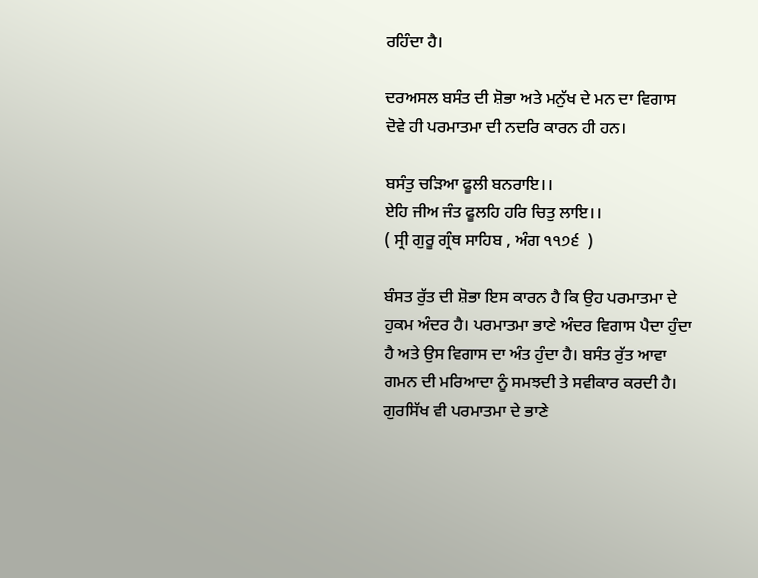ਰਹਿੰਦਾ ਹੈ।

ਦਰਅਸਲ ਬਸੰਤ ਦੀ ਸ਼ੋਭਾ ਅਤੇ ਮਨੁੱਖ ਦੇ ਮਨ ਦਾ ਵਿਗਾਸ ਦੋਵੇ ਹੀ ਪਰਮਾਤਮਾ ਦੀ ਨਦਰਿ ਕਾਰਨ ਹੀ ਹਨ।

ਬਸੰਤੁ ਚੜਿਆ ਫੂਲੀ ਬਨਰਾਇ।।
ਏਹਿ ਜੀਅ ਜੰਤ ਫੂਲਹਿ ਹਰਿ ਚਿਤੁ ਲਾਇ।।
( ਸ੍ਰੀ ਗੁਰੂ ਗ੍ਰੰਥ ਸਾਹਿਬ , ਅੰਗ ੧੧੭੬  )

ਬੰਸਤ ਰੁੱਤ ਦੀ ਸ਼ੋਭਾ ਇਸ ਕਾਰਨ ਹੈ ਕਿ ਉਹ ਪਰਮਾਤਮਾ ਦੇ ਹੁਕਮ ਅੰਦਰ ਹੈ। ਪਰਮਾਤਮਾ ਭਾਣੇ ਅੰਦਰ ਵਿਗਾਸ ਪੈਦਾ ਹੁੰਦਾ ਹੈ ਅਤੇ ਉਸ ਵਿਗਾਸ ਦਾ ਅੰਤ ਹੁੰਦਾ ਹੈ। ਬਸੰਤ ਰੁੱਤ ਆਵਾ ਗਮਨ ਦੀ ਮਰਿਆਦਾ ਨੂੰ ਸਮਝਦੀ ਤੇ ਸਵੀਕਾਰ ਕਰਦੀ ਹੈ। ਗੁਰਸਿੱਖ ਵੀ ਪਰਮਾਤਮਾ ਦੇ ਭਾਣੇ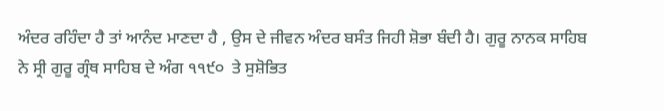ਅੰਦਰ ਰਹਿੰਦਾ ਹੈ ਤਾਂ ਆਨੰਦ ਮਾਣਦਾ ਹੈ , ਉਸ ਦੇ ਜੀਵਨ ਅੰਦਰ ਬਸੰਤ ਜਿਹੀ ਸ਼ੋਭਾ ਬੰਦੀ ਹੈ। ਗੁਰੂ ਨਾਨਕ ਸਾਹਿਬ ਨੇ ਸ੍ਰੀ ਗੁਰੂ ਗ੍ਰੰਥ ਸਾਹਿਬ ਦੇ ਅੰਗ ੧੧੯੦  ਤੇ ਸੁਸ਼ੋਭਿਤ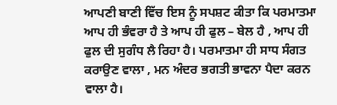ਆਪਣੀ ਬਾਣੀ ਵਿੱਚ ਇਸ ਨੂੰ ਸਪਸ਼ਟ ਕੀਤਾ ਕਿ ਪਰਮਾਤਮਾ ਆਪ ਹੀ ਭੰਵਰਾ ਹੈ ਤੇ ਆਪ ਹੀ ਫੁਲ – ਬੇਲ ਹੈ , ਆਪ ਹੀ ਫੁਲ ਦੀ ਸੁਗੰਧ ਲੈ ਰਿਹਾ ਹੈ। ਪਰਮਾਤਮਾ ਹੀ ਸਾਧ ਸੰਗਤ ਕਰਾਉਣ ਵਾਲਾ , ਮਨ ਅੰਦਰ ਭਗਤੀ ਭਾਵਨਾ ਪੈਦਾ ਕਰਨ ਵਾਲਾ ਹੈ।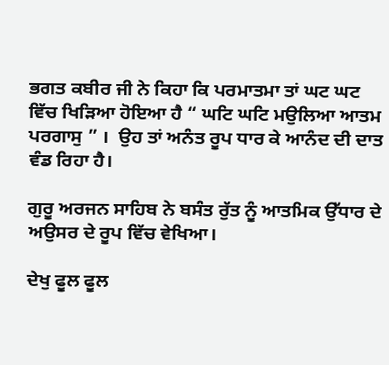ਭਗਤ ਕਬੀਰ ਜੀ ਨੇ ਕਿਹਾ ਕਿ ਪਰਮਾਤਮਾ ਤਾਂ ਘਟ ਘਟ ਵਿੱਚ ਖਿੜਿਆ ਹੋਇਆ ਹੈ “ ਘਟਿ ਘਟਿ ਮਉਲਿਆ ਆਤਮ ਪਰਗਾਸੁ ” ।  ਉਹ ਤਾਂ ਅਨੰਤ ਰੂਪ ਧਾਰ ਕੇ ਆਨੰਦ ਦੀ ਦਾਤ ਵੰਡ ਰਿਹਾ ਹੈ।

ਗੁਰੂ ਅਰਜਨ ਸਾਹਿਬ ਨੇ ਬਸੰਤ ਰੁੱਤ ਨੂੰ ਆਤਮਿਕ ਉੱਧਾਰ ਦੇ ਅਉਸਰ ਦੇ ਰੂਪ ਵਿੱਚ ਵੇਖਿਆ।

ਦੇਖੁ ਫੂਲ ਫੂਲ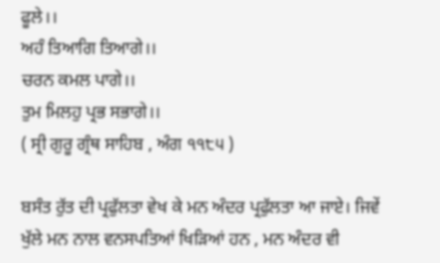ਫੂਲੇ।।
ਅਹੰ ਤਿਆਗਿ ਤਿਆਗੇ।।
ਚਰਨ ਕਮਲ ਪਾਗੇ।।
ਤੁਮ ਮਿਲਹੁ ਪ੍ਰਭ ਸਭਾਗੇ।।
( ਸ੍ਰੀ ਗੁਰੂ ਗ੍ਰੰਥ ਸਾਹਿਬ , ਅੰਗ ੧੧੮੫ )

ਬਸੰਤ ਰੁੱਤ ਦੀ ਪ੍ਰਫੁੱਲਤਾ ਵੇਖ ਕੇ ਮਨ ਅੰਦਰ ਪ੍ਰਫੁੱਲਤਾ ਆ ਜਾਏ। ਜਿਵੇਂ ਖੁੱਲੇ ਮਨ ਨਾਲ ਵਨਸਪਤਿਆਂ ਖਿੜਿਆਂ ਹਨ , ਮਨ ਅੰਦਰ ਵੀ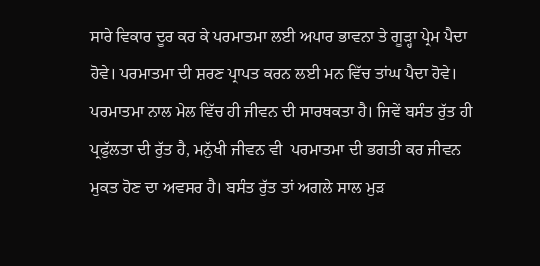ਸਾਰੇ ਵਿਕਾਰ ਦੂਰ ਕਰ ਕੇ ਪਰਮਾਤਮਾ ਲਈ ਅਪਾਰ ਭਾਵਨਾ ਤੇ ਗੂੜ੍ਹਾ ਪ੍ਰੇਮ ਪੈਦਾ ਹੋਵੇ। ਪਰਮਾਤਮਾ ਦੀ ਸ਼ਰਣ ਪ੍ਰਾਪਤ ਕਰਨ ਲਈ ਮਨ ਵਿੱਚ ਤਾਂਘ ਪੈਦਾ ਹੋਵੇ।  ਪਰਮਾਤਮਾ ਨਾਲ ਮੇਲ ਵਿੱਚ ਹੀ ਜੀਵਨ ਦੀ ਸਾਰਥਕਤਾ ਹੈ। ਜਿਵੇਂ ਬਸੰਤ ਰੁੱਤ ਹੀ ਪ੍ਰਫੁੱਲਤਾ ਦੀ ਰੁੱਤ ਹੈ, ਮਨੁੱਖੀ ਜੀਵਨ ਵੀ  ਪਰਮਾਤਮਾ ਦੀ ਭਗਤੀ ਕਰ ਜੀਵਨ ਮੁਕਤ ਹੋਣ ਦਾ ਅਵਸਰ ਹੈ। ਬਸੰਤ ਰੁੱਤ ਤਾਂ ਅਗਲੇ ਸਾਲ ਮੁੜ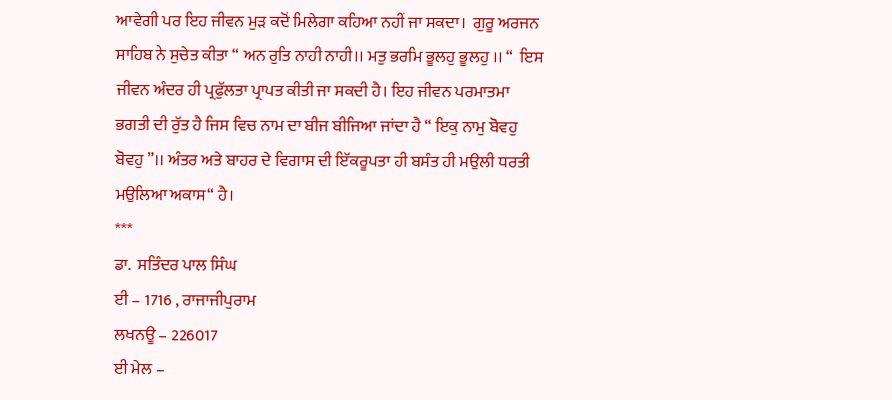ਆਵੇਗੀ ਪਰ ਇਹ ਜੀਵਨ ਮੁੜ ਕਦੋਂ ਮਿਲੇਗਾ ਕਹਿਆ ਨਹੀਂ ਜਾ ਸਕਦਾ।  ਗੁਰੂ ਅਰਜਨ ਸਾਹਿਬ ਨੇ ਸੁਚੇਤ ਕੀਤਾ “ ਅਨ ਰੁਤਿ ਨਾਹੀ ਨਾਹੀ।। ਮਤੁ ਭਰਮਿ ਭੂਲਹੁ ਭੂਲਹੁ ।। “  ਇਸ ਜੀਵਨ ਅੰਦਰ ਹੀ ਪ੍ਰਫੁੱਲਤਾ ਪ੍ਰਾਪਤ ਕੀਤੀ ਜਾ ਸਕਦੀ ਹੈ। ਇਹ ਜੀਵਨ ਪਰਮਾਤਮਾ ਭਗਤੀ ਦੀ ਰੁੱਤ ਹੈ ਜਿਸ ਵਿਚ ਨਾਮ ਦਾ ਬੀਜ ਬੀਜਿਆ ਜਾਂਦਾ ਹੈ “ ਇਕੁ ਨਾਮੁ ਬੋਵਹੁ ਬੋਵਹੁ ”।। ਅੰਤਰ ਅਤੇ ਬਾਹਰ ਦੇ ਵਿਗਾਸ ਦੀ ਇੱਕਰੂਪਤਾ ਹੀ ਬਸੰਤ ਹੀ ਮਉਲੀ ਧਰਤੀ ਮਉਲਿਆ ਅਕਾਸ“ ਹੈ।
***
ਡਾ.  ਸਤਿੰਦਰ ਪਾਲ ਸਿੰਘ
ਈ – 1716 , ਰਾਜਾਜੀਪੁਰਾਮ
ਲਖਨਊ – 226017
ਈ ਮੇਲ –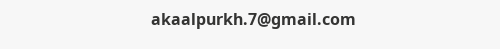akaalpurkh.7@gmail.com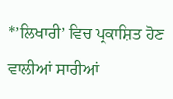*’ਲਿਖਾਰੀ’ ਵਿਚ ਪ੍ਰਕਾਸ਼ਿਤ ਹੋਣ ਵਾਲੀਆਂ ਸਾਰੀਆਂ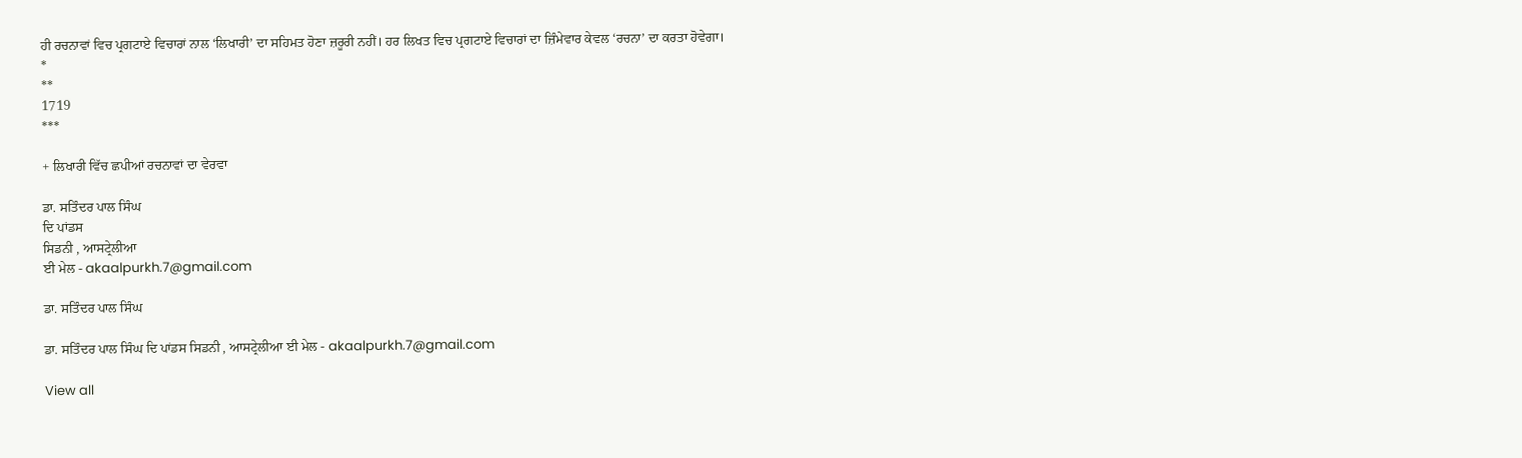ਹੀ ਰਚਨਾਵਾਂ ਵਿਚ ਪ੍ਰਗਟਾਏ ਵਿਚਾਰਾਂ ਨਾਲ ‘ਲਿਖਾਰੀ’ ਦਾ ਸਹਿਮਤ ਹੋਣਾ ਜ਼ਰੂਰੀ ਨਹੀਂ। ਹਰ ਲਿਖਤ ਵਿਚ ਪ੍ਰਗਟਾਏ ਵਿਚਾਰਾਂ ਦਾ ਜ਼ਿੰਮੇਵਾਰ ਕੇਵਲ ‘ਰਚਨਾ’ ਦਾ ਕਰਤਾ ਹੋਵੇਗਾ।
*
**
1719
***

+ ਲਿਖਾਰੀ ਵਿੱਚ ਛਪੀਆਂ ਰਚਨਾਵਾਂ ਦਾ ਵੇਰਵਾ

ਡਾ. ਸਤਿੰਦਰ ਪਾਲ ਸਿੰਘ
ਦਿ ਪਾਂਡਸ
ਸਿਡਨੀ , ਆਸਟ੍ਰੇਲੀਆ
ਈ ਮੇਲ - akaalpurkh.7@gmail.com

ਡਾ. ਸਤਿੰਦਰ ਪਾਲ ਸਿੰਘ

ਡਾ. ਸਤਿੰਦਰ ਪਾਲ ਸਿੰਘ ਦਿ ਪਾਂਡਸ ਸਿਡਨੀ , ਆਸਟ੍ਰੇਲੀਆ ਈ ਮੇਲ - akaalpurkh.7@gmail.com

View all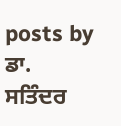posts by ਡਾ. ਸਤਿੰਦਰ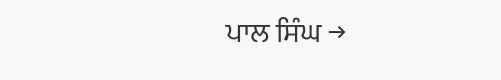ਪਾਲ ਸਿੰਘ →